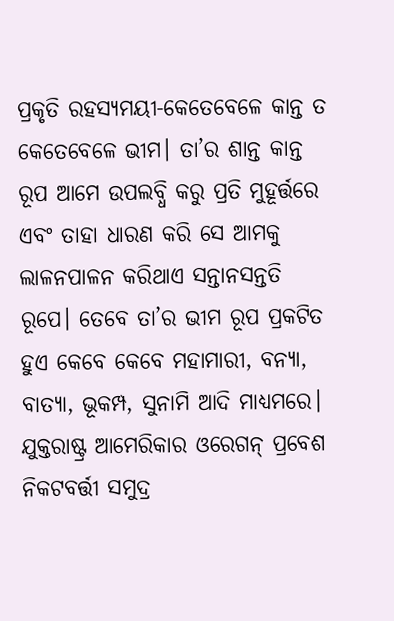ପ୍ରକୃତି ରହସ୍ୟମୟୀ-କେତେବେଳେ କାନ୍ତ ତ କେତେବେଳେ ଭୀମ। ତା’ର ଶାନ୍ତ କାନ୍ତ ରୂପ ଆମେ ଉପଲବ୍ଧି କରୁ ପ୍ରତି ମୁହୂର୍ତ୍ତରେ ଏବଂ ତାହା ଧାରଣ କରି ସେ ଆମକୁ ଲାଳନପାଳନ କରିଥାଏ ସନ୍ତାନସନ୍ତତି ରୂପେ। ତେବେ ତା’ର ଭୀମ ରୂପ ପ୍ରକଟିତ ହୁଏ କେବେ କେବେ ମହାମାରୀ, ବନ୍ୟା, ବାତ୍ୟା, ଭୂକମ୍ପ, ସୁନାମି ଆଦି ମାଧ୍ୟମରେ। ଯୁକ୍ତରାଷ୍ଟ୍ର ଆମେରିକାର ଓରେଗନ୍ ପ୍ରବେଶ ନିକଟବର୍ତ୍ତୀ ସମୁଦ୍ର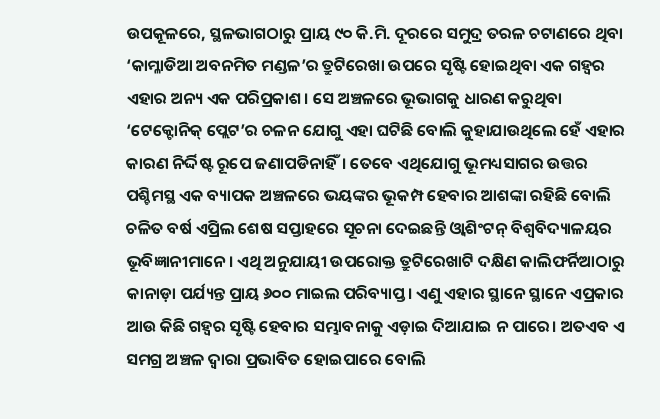ଉପକୂଳରେ, ସ୍ଥଳଭାଗଠାରୁ ପ୍ରାୟ ୯୦ କି.ମି. ଦୂରରେ ସମୁଦ୍ର ତରଳ ଚଟାଣରେ ଥିବା ‘କାମ୍ଳାଡିଆ ଅବନମିତ ମଣ୍ଡଳ’ର ତ୍ରୁଟିରେଖା ଉପରେ ସୃଷ୍ଟି ହୋଇଥିବା ଏକ ଗହ୍ବର ଏହାର ଅନ୍ୟ ଏକ ପରିପ୍ରକାଶ। ସେ ଅଞ୍ଚଳରେ ଭୂଭାଗକୁ ଧାରଣ କରୁଥିବା ‘ଟେକ୍ଟୋନିକ୍ ପ୍ଲେଟ’ର ଚଳନ ଯୋଗୁ ଏହା ଘଟିଛି ବୋଲି କୁହାଯାଉଥିଲେ ହେଁ ଏହାର କାରଣ ନିର୍ଦ୍ଦିଷ୍ଟ ରୂପେ ଜଣାପଡିନାହିଁ। ତେବେ ଏଥିଯୋଗୁ ଭୂମଧ୍ୟସାଗର ଉତ୍ତର ପଶ୍ଚିମସ୍ଥ ଏକ ବ୍ୟାପକ ଅଞ୍ଚଳରେ ଭୟଙ୍କର ଭୂକମ୍ପ ହେବାର ଆଶଙ୍କା ରହିଛି ବୋଲି ଚଳିତ ବର୍ଷ ଏପ୍ରିଲ ଶେଷ ସପ୍ତାହରେ ସୂଚନା ଦେଇଛନ୍ତି ଓ୍ବାଶିଂଟନ୍ ବିଶ୍ୱବିଦ୍ୟାଳୟର ଭୂବିଜ୍ଞାନୀମାନେ। ଏଥି ଅନୁଯାୟୀ ଉପରୋକ୍ତ ତ୍ରୁଟିରେଖାଟି ଦକ୍ଷିଣ କାଲିଫର୍ନିଆଠାରୁ କାନାଡ଼ା ପର୍ଯ୍ୟନ୍ତ ପ୍ରାୟ ୬୦୦ ମାଇଲ ପରିବ୍ୟାପ୍ତ। ଏଣୁ ଏହାର ସ୍ଥାନେ ସ୍ଥାନେ ଏପ୍ରକାର ଆଉ କିଛି ଗହ୍ବର ସୃଷ୍ଟି ହେବାର ସମ୍ଭାବନାକୁ ଏଡ଼ାଇ ଦିଆଯାଇ ନ ପାରେ। ଅତଏବ ଏ ସମଗ୍ର ଅଞ୍ଚଳ ଦ୍ୱାରା ପ୍ରଭାବିତ ହୋଇପାରେ ବୋଲି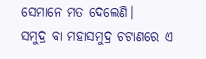ସେମାନେ ମତ ଦେଲେଣି।
ସମୁଦ୍ର ବା ମହାସମୁଦ୍ର ଚଟାଣରେ ଏ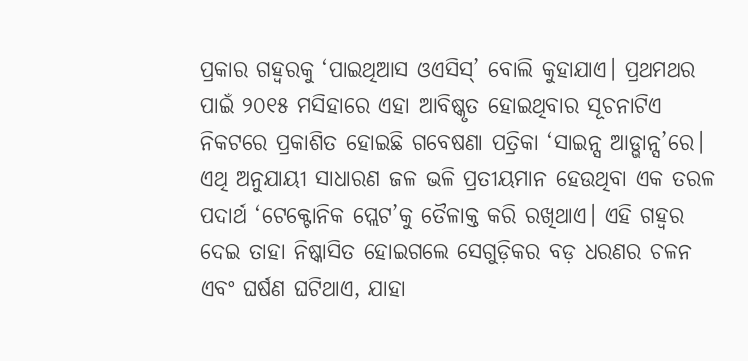ପ୍ରକାର ଗହ୍ବରକୁ ‘ପାଇଥିଆସ ଓଏସିସ୍’ ବୋଲି କୁହାଯାଏ। ପ୍ରଥମଥର ପାଇଁ ୨୦୧୫ ମସିହାରେ ଏହା ଆବିଷ୍କୃତ ହୋଇଥିବାର ସୂଚନାଟିଏ ନିକଟରେ ପ୍ରକାଶିତ ହୋଇଛି ଗବେଷଣା ପତ୍ରିକା ‘ସାଇନ୍ସ ଆଡ୍ଭାନ୍ସ’ରେ। ଏଥି ଅନୁଯାୟୀ ସାଧାରଣ ଜଳ ଭଳି ପ୍ରତୀୟମାନ ହେଉଥିବା ଏକ ତରଳ ପଦାର୍ଥ ‘ଟେକ୍ଟୋନିକ ପ୍ଲେଟ’କୁ ତୈଳାକ୍ତ କରି ରଖିଥାଏ। ଏହି ଗହ୍ବର ଦେଇ ତାହା ନିଷ୍କାସିତ ହୋଇଗଲେ ସେଗୁଡ଼ିକର ବଡ଼ ଧରଣର ଚଳନ ଏବଂ ଘର୍ଷଣ ଘଟିଥାଏ, ଯାହା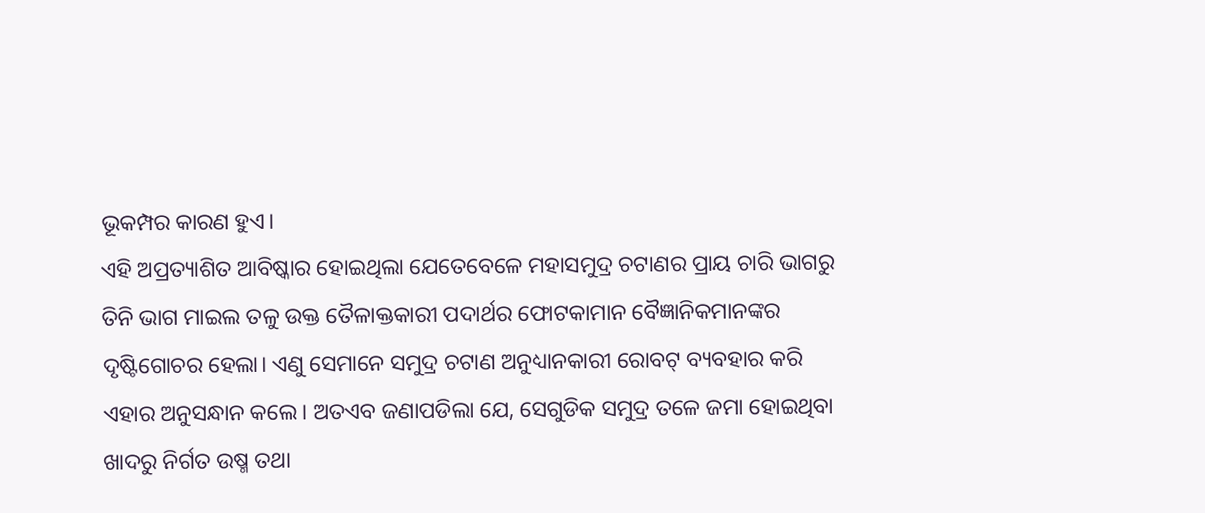ଭୂକମ୍ପର କାରଣ ହୁଏ।
ଏହି ଅପ୍ରତ୍ୟାଶିତ ଆବିଷ୍କାର ହୋଇଥିଲା ଯେତେବେଳେ ମହାସମୁଦ୍ର ଚଟାଣର ପ୍ରାୟ ଚାରି ଭାଗରୁ ତିନି ଭାଗ ମାଇଲ ତଳୁ ଉକ୍ତ ତୈଳାକ୍ତକାରୀ ପଦାର୍ଥର ଫୋଟକାମାନ ବୈଜ୍ଞାନିକମାନଙ୍କର ଦୃଷ୍ଟିଗୋଚର ହେଲା। ଏଣୁ ସେମାନେ ସମୁଦ୍ର ଚଟାଣ ଅନୁଧ୍ୟାନକାରୀ ରୋବଟ୍ ବ୍ୟବହାର କରି ଏହାର ଅନୁସନ୍ଧାନ କଲେ। ଅତଏବ ଜଣାପଡିଲା ଯେ, ସେଗୁଡିକ ସମୁଦ୍ର ତଳେ ଜମା ହୋଇଥିବା ଖାଦରୁ ନିର୍ଗତ ଉଷ୍ମ ତଥା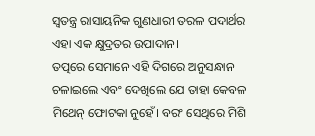ସ୍ବତନ୍ତ୍ର ରାସାୟନିକ ଗୁଣଧାରୀ ତରଳ ପଦାର୍ଥର ଏହା ଏକ କ୍ଷୁଦ୍ରତର ଉପାଦାନ।
ତତ୍ପରେ ସେମାନେ ଏହି ଦିଗରେ ଅନୁସନ୍ଧାନ ଚଳାଇଲେ ଏବଂ ଦେଖିଲେ ଯେ ତାହା କେବଳ ମିଥେନ୍ ଫୋଟକା ନୁହେଁ। ବରଂ ସେଥିରେ ମିଶି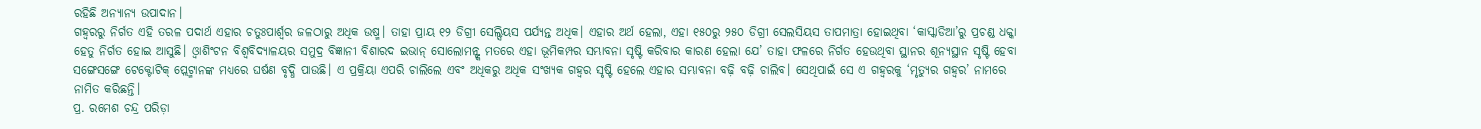ରହିଛି ଅନ୍ୟାନ୍ୟ ଉପାଦାନ।
ଗହ୍ବରରୁ ନିର୍ଗତ ଏହି ତରଳ ପଦାର୍ଥ ଏହାର ଚତୁଃପାର୍ଶ୍ୱର ଜଳଠାରୁ ଅଧିକ ଉଷ୍ମ। ତାହା ପ୍ରାୟ ୧୨ ଡିଗ୍ରୀ ସେଲ୍ସିୟସ ପର୍ଯ୍ୟନ୍ତ ଅଧିକ। ଏହାର ଅର୍ଥ ହେଲା, ଏହା ୧୫୦ରୁ ୨୫୦ ଡିଗ୍ରୀ ସେଲସିୟସ ତାପମାତ୍ରା ହୋଇଥିବା ‘କାସ୍କାଡିଆ’ରୁ ପ୍ରଚଣ୍ଡ ଧକ୍କା ହେତୁ ନିର୍ଗତ ହୋଇ ଆସୁଛି। ଓ୍ବାଶିଂଟନ ବିଶ୍ୱବିଦ୍ୟାଳୟର ସମୁଦ୍ର ବିଜ୍ଞାନୀ ବିଶାରଦ ଇଭାନ୍ ସୋଲୋମନ୍ଙ୍କ ମତରେ ଏହା ଭୂମିକମ୍ପର ସମ୍ଭାବନା ସୃଷ୍ଟି କରିବାର କାରଣ ହେଲା ଯେ’ ତାହା ଫଳରେ ନିର୍ଗତ ହେଉଥିବା ସ୍ଥାନର ଶୂନ୍ୟସ୍ଥାନ ସୃଷ୍ଟି ହେବା ସଙ୍ଗେସଙ୍ଗେ ଟେକ୍ଟୋଟିକ୍ ପ୍ଲେଟ୍ମାନଙ୍କ ମଧ୍ୟରେ ଘର୍ଷଣ ବୃଦ୍ଧି ପାଉଛି। ଏ ପ୍ରକ୍ରିୟା ଏପରି ଚାଲିଲେ ଏବଂ ଅଧିକରୁ ଅଧିକ ସଂଖ୍ୟକ ଗହ୍ବର ସୃଷ୍ଟି ହେଲେ ଏହାର ସମ୍ଭାବନା ବଢ଼ି ବଢ଼ି ଚାଲିବ। ସେଥିପାଇଁ ସେ ଏ ଗହ୍ବରକୁ ‘ମୃତ୍ୟୁର ଗହ୍ବର’ ନାମରେ ନାମିତ କରିଛନ୍ତି।
ପ୍ର. ରମେଶ ଚନ୍ଦ୍ର ପରିଡ଼ା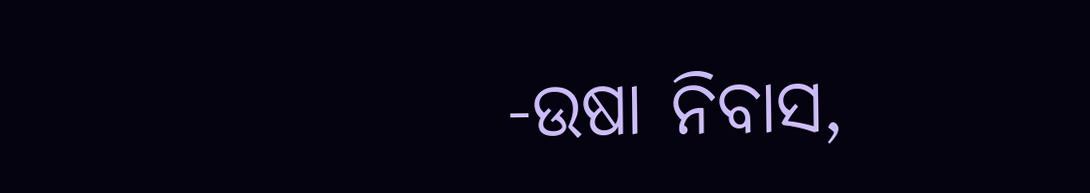-ଉଷା ନିବାସ,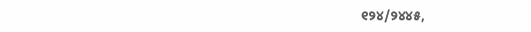୧୨୪/୨୪୪୫,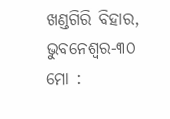ଖଣ୍ଡଗିରି ବିହାର, ଭୁବନେଶ୍ୱର-୩୦
ମୋ :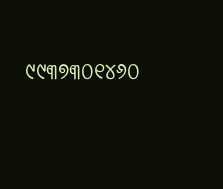୯୯୩୭୩୦୧୪୬୦